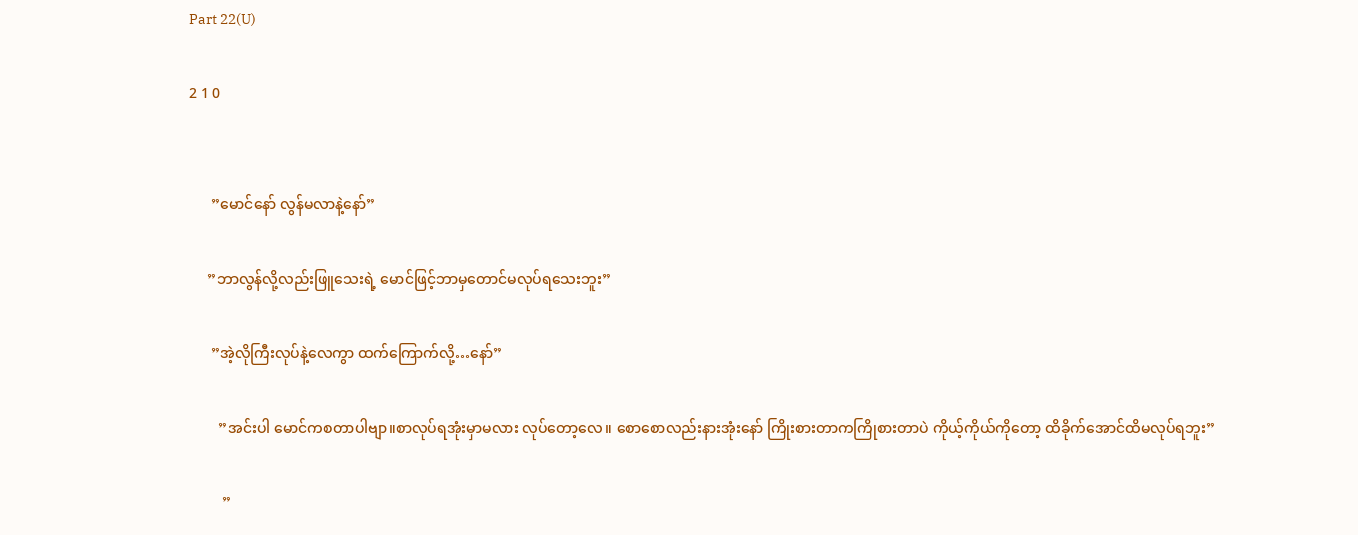Part 22(U)

2 1 0


      ”မောင်နော် လွန်မလာနဲ့နော်”

     ”ဘာလွန်လို့လည်းဖြူသေးရဲ့ မောင်ဖြင့်ဘာမှတောင်မလုပ်ရသေးဘူး”

      ”အဲ့လိုကြီးလုပ်နဲ့လေကွာ ထက်ကြောက်လို့…နော်”

        ”အင်းပါ မောင်ကစတာပါဗျာ။စာလုပ်ရအုံးမှာမလား လုပ်တော့လေ။ စောစောလည်းနားအုံးနော် ကြိုးစားတာကကြိုစားတာပဲ ကိုယ့်ကိုယ်ကိုတော့ ထိခိုက်အောင်ထိမလုပ်ရဘူး”

         ”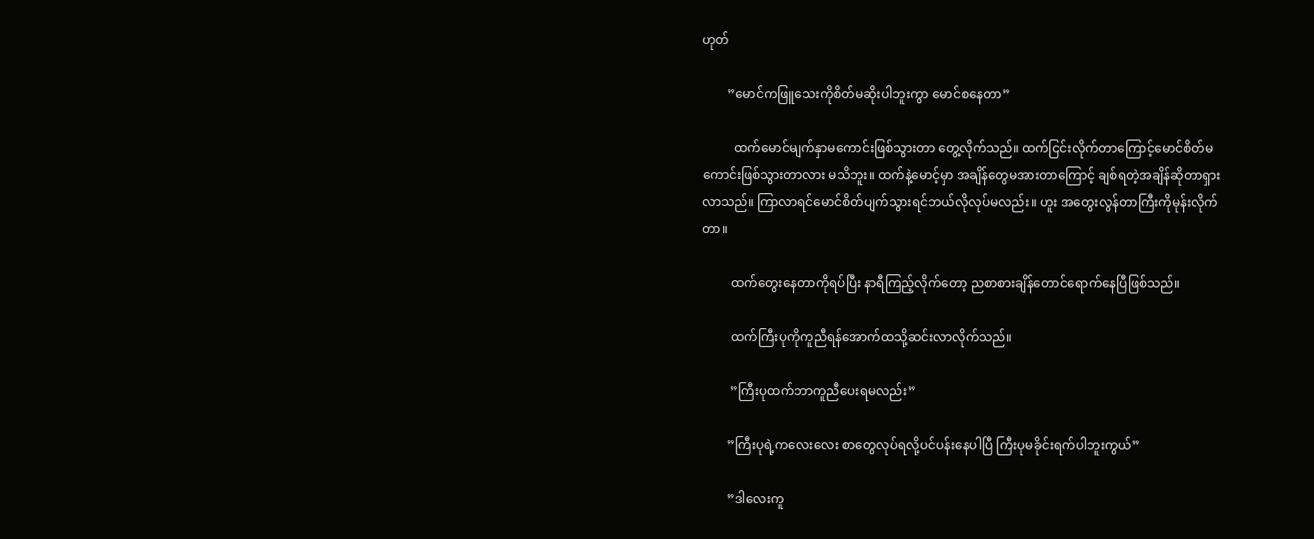ဟုတ်

        ”မောင်ကဖြူသေးကိုစိတ်မဆိုးပါဘူးကွာ မောင်စနေတာ”

          ထက်မောင်မျက်နှာမကောင်းဖြစ်သွားတာ တွေ့လိုက်သည်။ ထက်ငြင်းလိုက်တာကြောင့်မောင်စိတ်မကောင်းဖြစ်သွားတာလား မသိဘူး။ ထက်နဲ့မောင့်မှာ အချိန်တွေမအားတာကြောင့် ချစ်ရတဲ့အချိန်ဆိုတာရှားလာသည်။ ကြာလာရင်မောင်စိတ်ပျက်သွားရင်ဘယ်လိုလုပ်မလည်း။ ဟူး အတွေးလွန်တာကြီးကိုမုန်းလိုက်တာ။

         ထက်တွေးနေတာကိုရပ်ပြီး နာရီကြည့်လိုက်တော့ ညစာစားချိန်တောင်ရောက်နေပြီဖြစ်သည်။

         ထက်ကြီးပုကိုကူညီရန်အောက်ထသို့ဆင်းလာလိုက်သည်။

         ”ကြီးပုထက်ဘာကူညီပေးရမလည်း”

        ”ကြီးပုရဲ့ကလေးလေး စာတွေလုပ်ရလို့ပင်ပန်းနေပါပြီ ကြီးပုမခိုင်းရက်ပါဘူးကွယ်”

        ”ဒါလေးကူ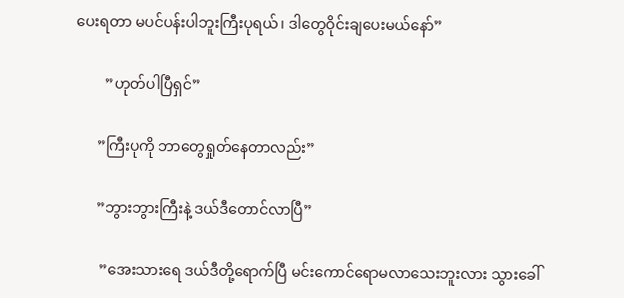ပေးရတာ မပင်ပန်းပါဘူးကြီးပုရယ်၊ ဒါတွေဝိုင်းချပေးမယ်နော်”

        ”ဟုတ်ပါပြီရှင်”

      ”ကြီးပုကို ဘာတွေရှုတ်နေတာလည်း”

      ”ဘွားဘွားကြီးနဲ့ ဒယ်ဒီတောင်လာပြီ”

       ”အေးသားရေ ဒယ်ဒီတို့ရောက်ပြီ မင်းကောင်ရောမလာသေးဘူးလား သွားခေါ်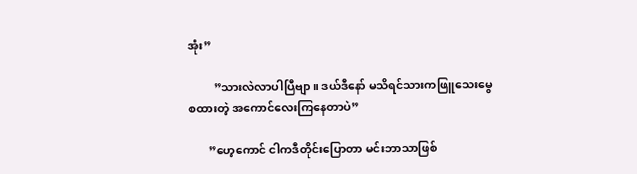အုံး”

         ”သားလဲလာပါပြီဗျာ။ ဒယ်ဒီနော် မသိရင်သားကဖြူသေးမွေစထားတဲ့ အကောင်လေးကြနေတာပဲ”

       ”ဟေ့ကောင် ငါကဒီတိုင်းပြောတာ မင်းဘာသာဖြစ်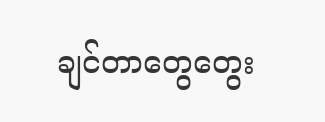ချင်တာတွေတွေး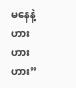မနေနဲ့ ဟားဟားဟား”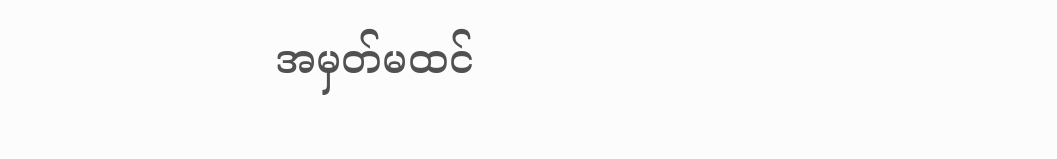အမှတ်မထင်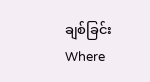ချစ်ခြင်းWhere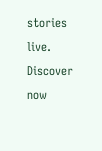stories live. Discover now